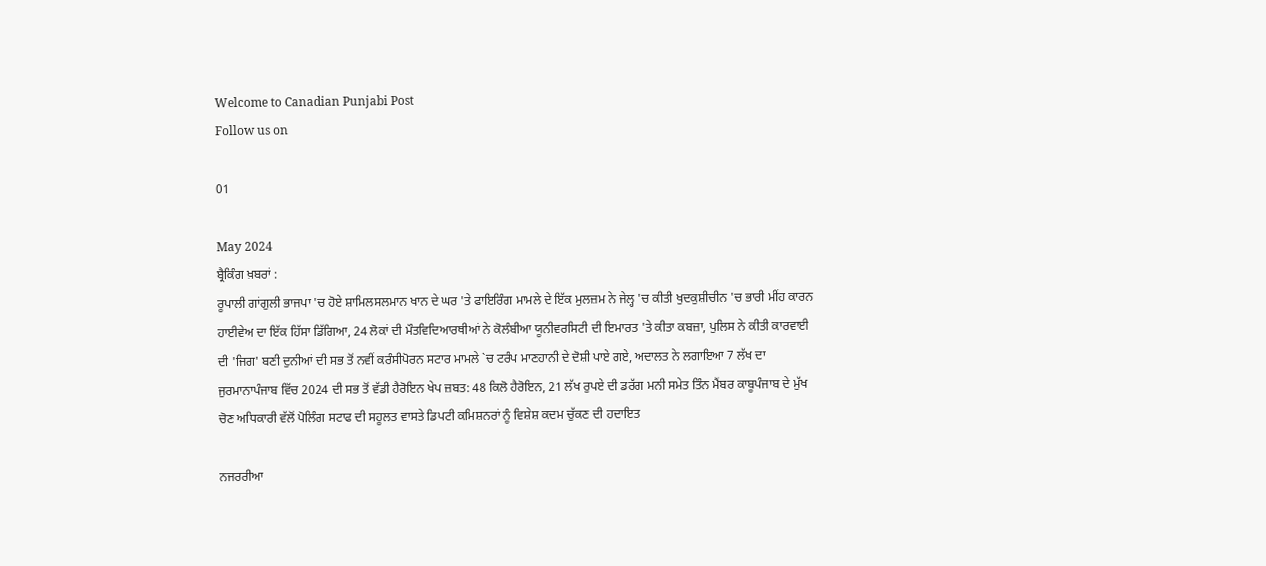Welcome to Canadian Punjabi Post
Follow us on

01

May 2024
ਬ੍ਰੈਕਿੰਗ ਖ਼ਬਰਾਂ :
ਰੂਪਾਲੀ ਗਾਂਗੁਲੀ ਭਾਜਪਾ 'ਚ ਹੋਏ ਸ਼ਾਮਿਲਸਲਮਾਨ ਖਾਨ ਦੇ ਘਰ 'ਤੇ ਫਾਇਰਿੰਗ ਮਾਮਲੇ ਦੇ ਇੱਕ ਮੁਲਜ਼ਮ ਨੇ ਜੇਲ੍ਹ 'ਚ ਕੀਤੀ ਖੁਦਕੁਸ਼ੀਚੀਨ 'ਚ ਭਾਰੀ ਮੀਂਹ ਕਾਰਨ ਹਾਈਵੇਅ ਦਾ ਇੱਕ ਹਿੱਸਾ ਡਿੱਗਿਆ, 24 ਲੋਕਾਂ ਦੀ ਮੌਤਵਿਦਿਆਰਥੀਆਂ ਨੇ ਕੋਲੰਬੀਆ ਯੂਨੀਵਰਸਿਟੀ ਦੀ ਇਮਾਰਤ 'ਤੇ ਕੀਤਾ ਕਬਜ਼ਾ, ਪੁਲਿਸ ਨੇ ਕੀਤੀ ਕਾਰਵਾਈ ਦੀ 'ਜਿਗ' ਬਣੀ ਦੁਨੀਆਂ ਦੀ ਸਭ ਤੋਂ ਨਵੀਂ ਕਰੰਸੀਪੋਰਨ ਸਟਾਰ ਮਾਮਲੇ `ਚ ਟਰੰਪ ਮਾਣਹਾਨੀ ਦੇ ਦੋਸ਼ੀ ਪਾਏ ਗਏ, ਅਦਾਲਤ ਨੇ ਲਗਾਇਆ 7 ਲੱਖ ਦਾ ਜੁਰਮਾਨਾਪੰਜਾਬ ਵਿੱਚ 2024 ਦੀ ਸਭ ਤੋਂ ਵੱਡੀ ਹੈਰੋਇਨ ਖੇਪ ਜ਼ਬਤ: 48 ਕਿਲੋ ਹੈਰੋਇਨ, 21 ਲੱਖ ਰੁਪਏ ਦੀ ਡਰੱਗ ਮਨੀ ਸਮੇਤ ਤਿੰਨ ਮੈਂਬਰ ਕਾਬੂਪੰਜਾਬ ਦੇ ਮੁੱਖ ਚੋਣ ਅਧਿਕਾਰੀ ਵੱਲੋਂ ਪੋਲਿੰਗ ਸਟਾਫ ਦੀ ਸਹੂਲਤ ਵਾਸਤੇ ਡਿਪਟੀ ਕਮਿਸ਼ਨਰਾਂ ਨੂੰ ਵਿਸ਼ੇਸ਼ ਕਦਮ ਚੁੱਕਣ ਦੀ ਹਦਾਇਤ

ਨਜਰਰੀਆ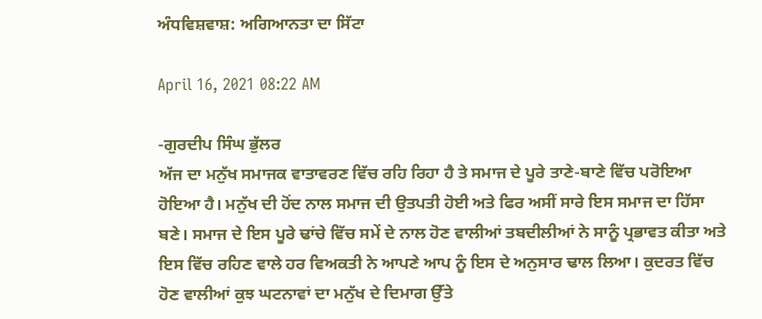ਅੰਧਵਿਸ਼ਵਾਸ਼: ਅਗਿਆਨਤਾ ਦਾ ਸਿੱਟਾ

April 16, 2021 08:22 AM

-ਗੁਰਦੀਪ ਸਿੰਘ ਭੁੱਲਰ
ਅੱਜ ਦਾ ਮਨੁੱਖ ਸਮਾਜਕ ਵਾਤਾਵਰਣ ਵਿੱਚ ਰਹਿ ਰਿਹਾ ਹੈ ਤੇ ਸਮਾਜ ਦੇ ਪੂਰੇ ਤਾਣੇ-ਬਾਣੇ ਵਿੱਚ ਪਰੋਇਆ ਹੋਇਆ ਹੈ। ਮਨੁੱਖ ਦੀ ਹੋਂਦ ਨਾਲ ਸਮਾਜ ਦੀ ਉਤਪਤੀ ਹੋਈ ਅਤੇ ਫਿਰ ਅਸੀਂ ਸਾਰੇ ਇਸ ਸਮਾਜ ਦਾ ਹਿੱਸਾ ਬਣੇ। ਸਮਾਜ ਦੇ ਇਸ ਪੂਰੇ ਢਾਂਚੇ ਵਿੱਚ ਸਮੇਂ ਦੇ ਨਾਲ ਹੋਣ ਵਾਲੀਆਂ ਤਬਦੀਲੀਆਂ ਨੇ ਸਾਨੂੰ ਪ੍ਰਭਾਵਤ ਕੀਤਾ ਅਤੇ ਇਸ ਵਿੱਚ ਰਹਿਣ ਵਾਲੇ ਹਰ ਵਿਅਕਤੀ ਨੇ ਆਪਣੇ ਆਪ ਨੂੰ ਇਸ ਦੇ ਅਨੁਸਾਰ ਢਾਲ ਲਿਆ। ਕੁਦਰਤ ਵਿੱਚ ਹੋਣ ਵਾਲੀਆਂ ਕੁਝ ਘਟਨਾਵਾਂ ਦਾ ਮਨੁੱਖ ਦੇ ਦਿਮਾਗ ਉੱਤੇ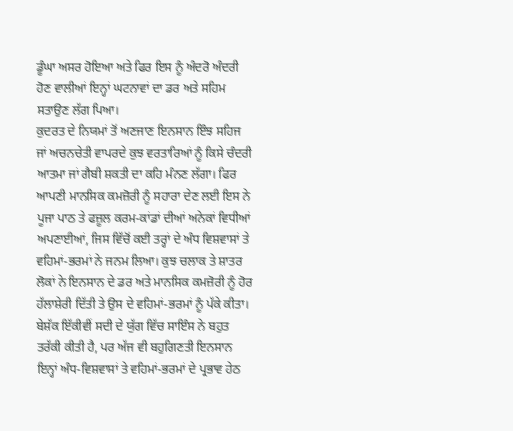ਡੂੰਘਾ ਅਸਰ ਹੋਇਆ ਅਤੇ ਫਿਰ ਇਸ ਨੂੰ ਅੰਦਰੋ ਅੰਦਰੀ ਹੋਣ ਵਾਲੀਆਂ ਇਨ੍ਹਾਂ ਘਟਨਾਵਾਂ ਦਾ ਡਰ ਅਤੇ ਸਹਿਮ ਸਤਾਉਣ ਲੱਗ ਪਿਆ।
ਕੁਦਰਤ ਦੇ ਨਿਯਮਾਂ ਤੋਂ ਅਣਜਾਣ ਇਨਸਾਨ ਇੰਝ ਸਹਿਜ ਜਾਂ ਅਚਨਚੇਤੀ ਵਾਪਰਦੇ ਕੁਝ ਵਰਤਾਰਿਆਂ ਨੂੰ ਕਿਸੇ ਚੰਦਰੀ ਆਤਮਾ ਜਾਂ ਗੈਬੀ ਸ਼ਕਤੀ ਦਾ ਕਹਿ ਮੰਨਣ ਲੱਗਾ। ਫਿਰ ਆਪਣੀ ਮਾਨਸਿਕ ਕਮਜ਼ੋਰੀ ਨੂੰ ਸਹਾਰਾ ਦੇਣ ਲਈ ਇਸ ਨੇ ਪੂਜਾ ਪਾਠ ਤੇ ਫਜ਼ੂਲ ਕਰਮ-ਕਾਂਡਾਂ ਦੀਆਂ ਅਨੇਕਾਂ ਵਿਧੀਆਂ ਅਪਣਾਈਆਂ, ਜਿਸ ਵਿੱਚੋਂ ਕਈ ਤਰ੍ਹਾਂ ਦੇ ਅੰਧ ਵਿਸ਼ਵਾਸਾਂ ਤੇ ਵਹਿਮਾਂ-ਭਰਮਾਂ ਨੇ ਜਨਮ ਲਿਆ। ਕੁਝ ਚਲਾਕ ਤੇ ਸ਼ਾਤਰ ਲੋਕਾਂ ਨੇ ਇਨਸਾਨ ਦੇ ਡਰ ਅਤੇ ਮਾਨਸਿਕ ਕਮਜ਼ੋਰੀ ਨੂੰ ਹੋਰ ਹੱਲਾਸ਼ੇਰੀ ਦਿੱਤੀ ਤੇ ਉਸ ਦੇ ਵਹਿਮਾਂ-ਭਰਮਾਂ ਨੂੰ ਪੱਕੇ ਕੀਤਾ।
ਬੇਸ਼ੱਕ ਇੱਕੀਵੀਂ ਸਦੀ ਦੇ ਯੁੱਗ ਵਿੱਚ ਸਾਇੰਸ ਨੇ ਬਹੁਤ ਤਰੱਕੀ ਕੀਤੀ ਹੈ, ਪਰ ਅੱਜ ਵੀ ਬਹੁਗਿਣਤੀ ਇਨਸਾਨ ਇਨ੍ਹਾਂ ਅੰਧ-ਵਿਸ਼ਵਾਸਾਂ ਤੇ ਵਹਿਮਾਂ-ਭਰਮਾਂ ਦੇ ਪ੍ਰਭਾਵ ਹੇਠ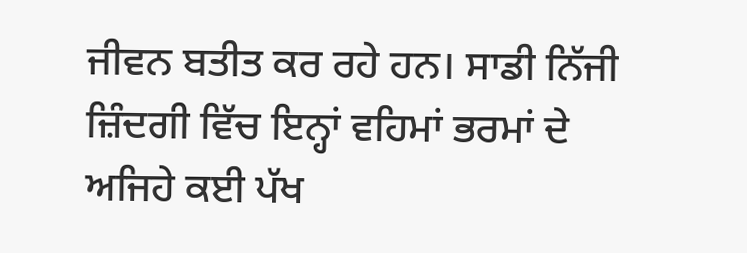ਜੀਵਨ ਬਤੀਤ ਕਰ ਰਹੇ ਹਨ। ਸਾਡੀ ਨਿੱਜੀ ਜ਼ਿੰਦਗੀ ਵਿੱਚ ਇਨ੍ਹਾਂ ਵਹਿਮਾਂ ਭਰਮਾਂ ਦੇ ਅਜਿਹੇ ਕਈ ਪੱਖ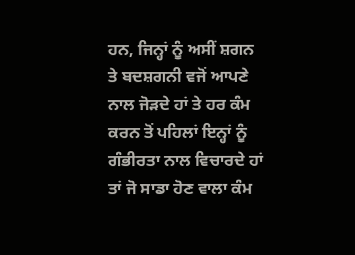ਹਨ, ਜਿਨ੍ਹਾਂ ਨੂੰ ਅਸੀਂ ਸ਼ਗਨ ਤੇ ਬਦਸ਼ਗਨੀ ਵਜੋਂ ਆਪਣੇ ਨਾਲ ਜੋੜਦੇ ਹਾਂ ਤੇ ਹਰ ਕੰਮ ਕਰਨ ਤੋਂ ਪਹਿਲਾਂ ਇਨ੍ਹਾਂ ਨੂੰ ਗੰਭੀਰਤਾ ਨਾਲ ਵਿਚਾਰਦੇ ਹਾਂ ਤਾਂ ਜੋ ਸਾਡਾ ਹੋਣ ਵਾਲਾ ਕੰਮ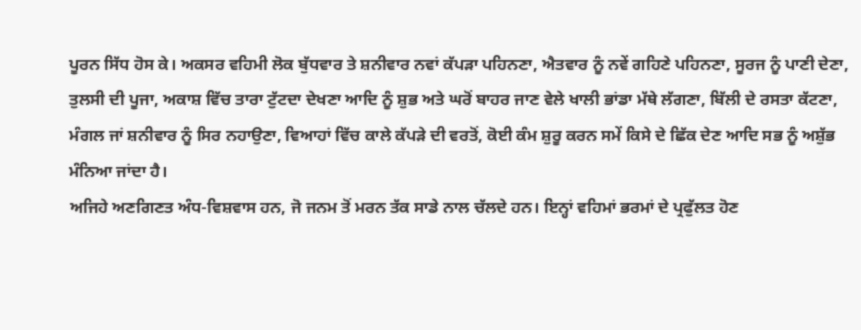ਪੂਰਨ ਸਿੱਧ ਹੋਸ ਕੇ। ਅਕਸਰ ਵਹਿਮੀ ਲੋਕ ਬੁੱਧਵਾਰ ਤੇ ਸ਼ਨੀਵਾਰ ਨਵਾਂ ਕੱਪੜਾ ਪਹਿਨਣਾ, ਐਤਵਾਰ ਨੂੰ ਨਵੇਂ ਗਹਿਣੇ ਪਹਿਨਣਾ, ਸੂਰਜ ਨੂੰ ਪਾਣੀ ਦੇਣਾ, ਤੁਲਸੀ ਦੀ ਪੂਜਾ, ਅਕਾਸ਼ ਵਿੱਚ ਤਾਰਾ ਟੁੱਟਦਾ ਦੇਖਣਾ ਆਦਿ ਨੂੰ ਸ਼ੁਭ ਅਤੇ ਘਰੋਂ ਬਾਹਰ ਜਾਣ ਵੇਲੇ ਖਾਲੀ ਭਾਂਡਾ ਮੱਥੇ ਲੱਗਣਾ, ਬਿੱਲੀ ਦੇ ਰਸਤਾ ਕੱਟਣਾ, ਮੰਗਲ ਜਾਂ ਸ਼ਨੀਵਾਰ ਨੂੰ ਸਿਰ ਨਹਾਉਣਾ, ਵਿਆਹਾਂ ਵਿੱਚ ਕਾਲੇ ਕੱਪੜੇ ਦੀ ਵਰਤੋਂ, ਕੋਈ ਕੰਮ ਸ਼ੁਰੂ ਕਰਨ ਸਮੇਂ ਕਿਸੇ ਦੇ ਛਿੱਕ ਦੇਣ ਆਦਿ ਸਭ ਨੂੰ ਅਸ਼ੁੱਭ ਮੰਨਿਆ ਜਾਂਦਾ ਹੈ।
ਅਜਿਹੇ ਅਣਗਿਣਤ ਅੰਧ-ਵਿਸ਼ਵਾਸ ਹਨ, ਜੋ ਜਨਮ ਤੋਂ ਮਰਨ ਤੱਕ ਸਾਡੇ ਨਾਲ ਚੱਲਦੇ ਹਨ। ਇਨ੍ਹਾਂ ਵਹਿਮਾਂ ਭਰਮਾਂ ਦੇ ਪ੍ਰਫੁੱਲਤ ਹੋਣ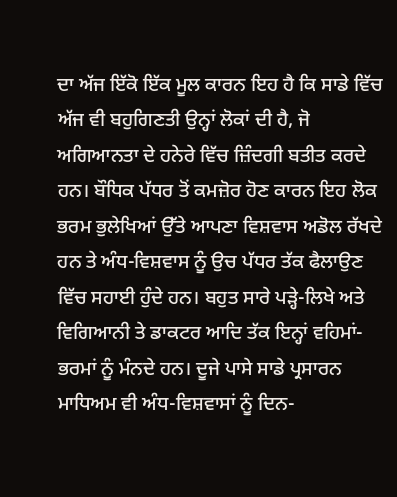ਦਾ ਅੱਜ ਇੱਕੋ ਇੱਕ ਮੂਲ ਕਾਰਨ ਇਹ ਹੈ ਕਿ ਸਾਡੇ ਵਿੱਚ ਅੱਜ ਵੀ ਬਹੁਗਿਣਤੀ ਉਨ੍ਹਾਂ ਲੋਕਾਂ ਦੀ ਹੈ, ਜੋ ਅਗਿਆਨਤਾ ਦੇ ਹਨੇਰੇ ਵਿੱਚ ਜ਼ਿੰਦਗੀ ਬਤੀਤ ਕਰਦੇ ਹਨ। ਬੌਧਿਕ ਪੱਧਰ ਤੋਂ ਕਮਜ਼ੋਰ ਹੋਣ ਕਾਰਨ ਇਹ ਲੋਕ ਭਰਮ ਭੁਲੇਖਿਆਂ ਉੱਤੇ ਆਪਣਾ ਵਿਸ਼ਵਾਸ ਅਡੋਲ ਰੱਖਦੇ ਹਨ ਤੇ ਅੰਧ-ਵਿਸ਼ਵਾਸ ਨੂੰ ਉਚ ਪੱਧਰ ਤੱਕ ਫੈਲਾਉਣ ਵਿੱਚ ਸਹਾਈ ਹੁੰਦੇ ਹਨ। ਬਹੁਤ ਸਾਰੇ ਪੜ੍ਹੇ-ਲਿਖੇ ਅਤੇ ਵਿਗਿਆਨੀ ਤੇ ਡਾਕਟਰ ਆਦਿ ਤੱਕ ਇਨ੍ਹਾਂ ਵਹਿਮਾਂ-ਭਰਮਾਂ ਨੂੰ ਮੰਨਦੇ ਹਨ। ਦੂਜੇ ਪਾਸੇ ਸਾਡੇ ਪ੍ਰਸਾਰਨ ਮਾਧਿਅਮ ਵੀ ਅੰਧ-ਵਿਸ਼ਵਾਸਾਂ ਨੂੰ ਦਿਨ-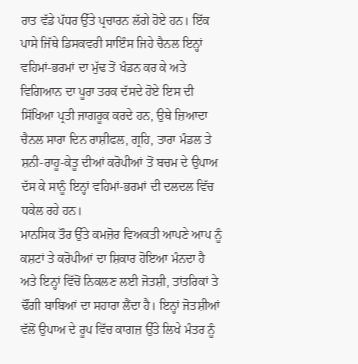ਰਾਤ ਵੱਡੇ ਪੱਧਰ ਉੱਤੇ ਪ੍ਰਚਾਰਨ ਲੱਗੇ ਹੋਏ ਹਨ। ਇੱਕ ਪਾਸੇ ਜਿੱਥੇ ਡਿਸਕਵਰੀ ਸਾਇੰਸ ਜਿਹੇ ਚੈਨਲ ਇਨ੍ਹਾਂ ਵਹਿਮਾਂ-ਭਰਮਾਂ ਦਾ ਮੁੱਢ ਤੋਂ ਖੰਡਨ ਕਰ ਕੇ ਅਤੇ ਵਿਗਿਆਨ ਦਾ ਪੂਰਾ ਤਰਕ ਦੱਸਦੇ ਹੋਏ ਇਸ ਦੀ ਸਿੱਖਿਆ ਪ੍ਰਤੀ ਜਾਗਰੂਕ ਕਰਦੇ ਹਨ, ਉਥੇ ਜ਼ਿਆਦਾ ਚੈਨਲ ਸਾਰਾ ਦਿਨ ਰਾਸ਼ੀਫਲ, ਗ੍ਰਹਿ, ਤਾਰਾ ਮੰਡਲ ਤੇ ਸ਼ਨੀ-ਰਾਹੂ-ਕੇਤੂ ਦੀਆਂ ਕਰੋਪੀਆਂ ਤੋਂ ਬਚਮ ਦੇ ਉਪਾਅ ਦੱਸ ਕੇ ਸਾਨੂੰ ਇਨ੍ਹਾਂ ਵਹਿਮਾਂ-ਭਰਮਾਂ ਦੀ ਦਲਦਲ ਵਿੱਚ ਧਕੇਲ ਰਹੇ ਹਨ।
ਮਾਨਸਿਕ ਤੌਰ ਉੱਤੇ ਕਮਜ਼ੋਰ ਵਿਅਕਤੀ ਆਪਣੇ ਆਪ ਨੂੰ ਕਸ਼ਟਾਂ ਤੇ ਕਰੋਪੀਆਂ ਦਾ ਸ਼ਿਕਾਰ ਹੋਇਆ ਮੰਨਦਾ ਹੈ ਅਤੇ ਇਨ੍ਹਾਂ ਵਿੱਚੋਂ ਨਿਕਲਣ ਲਈ ਜੋਤਸ਼ੀ, ਤਾਂਤਰਿਕਾਂ ਤੇ ਢੌਂਗੀ ਬਾਬਿਆਂ ਦਾ ਸਹਾਰਾ ਲੈਂਦਾ ਹੈ। ਇਨ੍ਹਾਂ ਜੋਤਸ਼ੀਆਂ ਵੱਲੋਂ ਉਪਾਅ ਦੇ ਰੂਪ ਵਿੱਚ ਕਾਗਜ਼ ਉੱਤੇ ਲਿਖੇ ਮੰਤਰ ਨੂੰ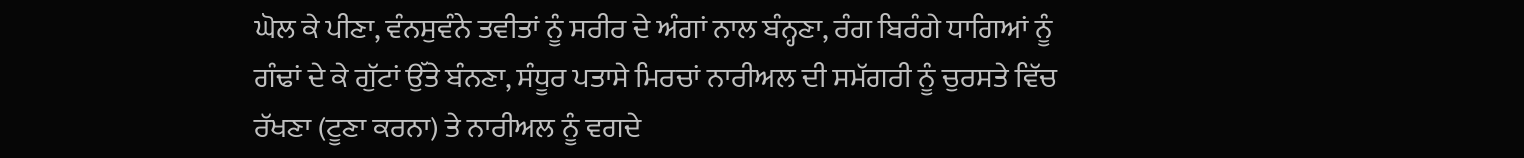ਘੋਲ ਕੇ ਪੀਣਾ, ਵੰਨਸੁਵੰਨੇ ਤਵੀਤਾਂ ਨੂੰ ਸਰੀਰ ਦੇ ਅੰਗਾਂ ਨਾਲ ਬੰਨ੍ਹਣਾ, ਰੰਗ ਬਿਰੰਗੇ ਧਾਗਿਆਂ ਨੂੰ ਗੰਢਾਂ ਦੇ ਕੇ ਗੁੱਟਾਂ ਉੱਤੇ ਬੰਨਣਾ, ਸੰਧੂਰ ਪਤਾਸੇ ਮਿਰਚਾਂ ਨਾਰੀਅਲ ਦੀ ਸਮੱਗਰੀ ਨੂੰ ਚੁਰਸਤੇ ਵਿੱਚ ਰੱਖਣਾ (ਟੂਣਾ ਕਰਨਾ) ਤੇ ਨਾਰੀਅਲ ਨੂੰ ਵਗਦੇ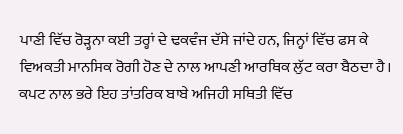ਪਾਣੀ ਵਿੱਚ ਰੋੜ੍ਹਨਾ ਕਈ ਤਰ੍ਹਾਂ ਦੇ ਢਕਵੰਜ ਦੱਸੇ ਜਾਂਦੇ ਹਨ, ਜਿਨ੍ਹਾਂ ਵਿੱਚ ਫਸ ਕੇ ਵਿਅਕਤੀ ਮਾਨਸਿਕ ਰੋਗੀ ਹੋਣ ਦੇ ਨਾਲ ਆਪਣੀ ਆਰਥਿਕ ਲੁੱਟ ਕਰਾ ਬੈਠਦਾ ਹੈ। ਕਪਟ ਨਾਲ ਭਰੇ ਇਹ ਤਾਂਤਰਿਕ ਬਾਬੇ ਅਜਿਹੀ ਸਥਿਤੀ ਵਿੱਚ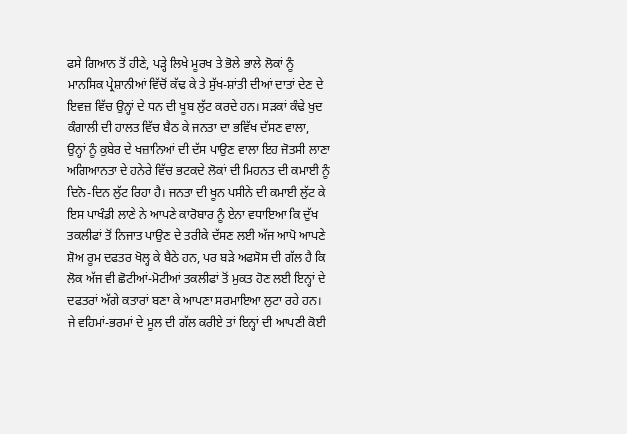ਫਸੇ ਗਿਆਨ ਤੋਂ ਹੀਣੇ, ਪੜ੍ਹੇ ਲਿਖੇ ਮੂਰਖ ਤੇ ਭੋਲੇ ਭਾਲੇ ਲੋਕਾਂ ਨੂੰ ਮਾਨਸਿਕ ਪ੍ਰੇਸ਼ਾਨੀਆਂ ਵਿੱਚੋਂ ਕੱਢ ਕੇ ਤੇ ਸੁੱਖ-ਸ਼ਾਂਤੀ ਦੀਆਂ ਦਾਤਾਂ ਦੇਣ ਦੇ ਇਵਜ਼ ਵਿੱਚ ਉਨ੍ਹਾਂ ਦੇ ਧਨ ਦੀ ਖੂਬ ਲੁੱਟ ਕਰਦੇ ਹਨ। ਸੜਕਾਂ ਕੰਢੇ ਖੁਦ ਕੰਗਾਲੀ ਦੀ ਹਾਲਤ ਵਿੱਚ ਬੈਠ ਕੇ ਜਨਤਾ ਦਾ ਭਵਿੱਖ ਦੱਸਣ ਵਾਲਾ, ਉਨ੍ਹਾਂ ਨੂੰ ਕੁਬੇਰ ਦੇ ਖਜ਼ਾਨਿਆਂ ਦੀ ਦੱਸ ਪਾਉਣ ਵਾਲਾ ਇਹ ਜੋਤਸੀ ਲਾਣਾ ਅਗਿਆਨਤਾ ਦੇ ਹਨੇਰੇ ਵਿੱਚ ਭਟਕਦੇ ਲੋਕਾਂ ਦੀ ਮਿਹਨਤ ਦੀ ਕਮਾਈ ਨੂੰ ਦਿਨੋ-ਦਿਨ ਲੁੱਟ ਰਿਹਾ ਹੈ। ਜਨਤਾ ਦੀ ਖੂਨ ਪਸੀਨੇ ਦੀ ਕਮਾਈ ਲੁੱਟ ਕੇ ਇਸ ਪਾਖੰਡੀ ਲਾਣੇ ਨੇ ਆਪਣੇ ਕਾਰੋਬਾਰ ਨੂੰ ਏਨਾ ਵਧਾਇਆ ਕਿ ਦੁੱਖ ਤਕਲੀਫਾਂ ਤੋਂ ਨਿਜਾਤ ਪਾਉਣ ਦੇ ਤਰੀਕੇ ਦੱਸਣ ਲਈ ਅੱਜ ਆਪੋ ਆਪਣੇ ਸ਼ੋਅ ਰੂਮ ਦਫਤਰ ਖੋਲ੍ਹ ਕੇ ਬੈਠੇ ਹਨ, ਪਰ ਬੜੇ ਅਫਸੋਸ ਦੀ ਗੱਲ ਹੈ ਕਿ ਲੋਕ ਅੱਜ ਵੀ ਛੋਟੀਆਂ-ਮੋਟੀਆਂ ਤਕਲੀਫਾਂ ਤੋਂ ਮੁਕਤ ਹੋਣ ਲਈ ਇਨ੍ਹਾਂ ਦੇ ਦਫਤਰਾਂ ਅੱਗੇ ਕਤਾਰਾਂ ਬਣਾ ਕੇ ਆਪਣਾ ਸਰਮਾਇਆ ਲੁਟਾ ਰਹੇ ਹਨ।
ਜੇ ਵਹਿਮਾਂ-ਭਰਮਾਂ ਦੇ ਮੂਲ ਦੀ ਗੱਲ ਕਰੀਏ ਤਾਂ ਇਨ੍ਹਾਂ ਦੀ ਆਪਣੀ ਕੋਈ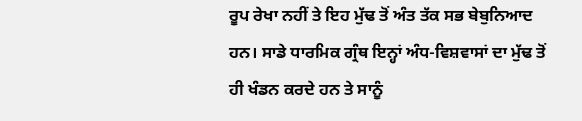ਰੂਪ ਰੇਖਾ ਨਹੀਂ ਤੇ ਇਹ ਮੁੱਢ ਤੋਂ ਅੰਤ ਤੱਕ ਸਭ ਬੇਬੁਨਿਆਦ ਹਨ। ਸਾਡੇ ਧਾਰਮਿਕ ਗ੍ਰੰਥ ਇਨ੍ਹਾਂ ਅੰਧ-ਵਿਸ਼ਵਾਸਾਂ ਦਾ ਮੁੱਢ ਤੋਂ ਹੀ ਖੰਡਨ ਕਰਦੇ ਹਨ ਤੇ ਸਾਨੂੰ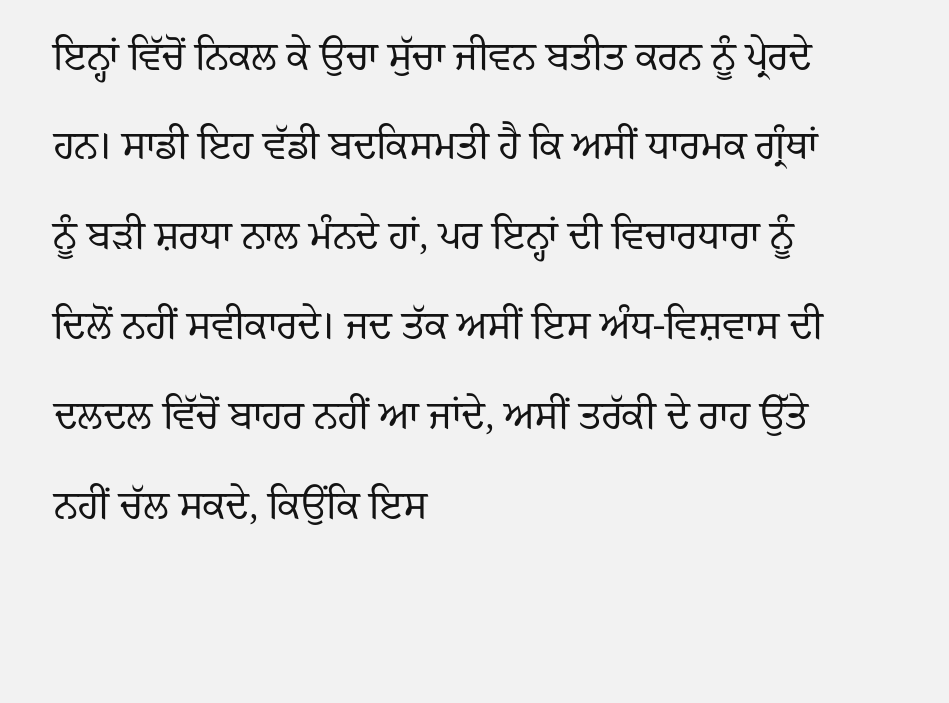ਇਨ੍ਹਾਂ ਵਿੱਚੋਂ ਨਿਕਲ ਕੇ ਉਚਾ ਸੁੱਚਾ ਜੀਵਨ ਬਤੀਤ ਕਰਨ ਨੂੰ ਪ੍ਰੇਰਦੇ ਹਨ। ਸਾਡੀ ਇਹ ਵੱਡੀ ਬਦਕਿਸਮਤੀ ਹੈ ਕਿ ਅਸੀਂ ਧਾਰਮਕ ਗ੍ਰੰਥਾਂ ਨੂੰ ਬੜੀ ਸ਼ਰਧਾ ਨਾਲ ਮੰਨਦੇ ਹਾਂ, ਪਰ ਇਨ੍ਹਾਂ ਦੀ ਵਿਚਾਰਧਾਰਾ ਨੂੰ ਦਿਲੋਂ ਨਹੀਂ ਸਵੀਕਾਰਦੇ। ਜਦ ਤੱਕ ਅਸੀਂ ਇਸ ਅੰਧ-ਵਿਸ਼ਵਾਸ ਦੀ ਦਲਦਲ ਵਿੱਚੋਂ ਬਾਹਰ ਨਹੀਂ ਆ ਜਾਂਦੇ, ਅਸੀਂ ਤਰੱਕੀ ਦੇ ਰਾਹ ਉੱਤੇ ਨਹੀਂ ਚੱਲ ਸਕਦੇ, ਕਿਉਂਕਿ ਇਸ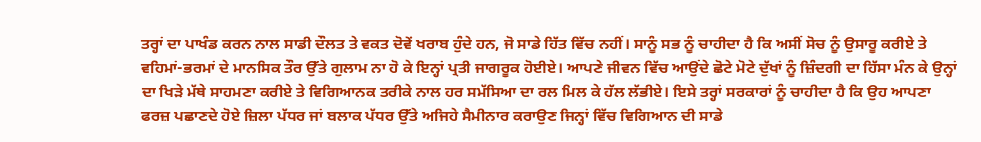ਤਰ੍ਹਾਂ ਦਾ ਪਾਖੰਡ ਕਰਨ ਨਾਲ ਸਾਡੀ ਦੌਲਤ ਤੇ ਵਕਤ ਦੋਵੇਂ ਖਰਾਬ ਹੁੰਦੇ ਹਨ, ਜੋ ਸਾਡੇ ਹਿੱਤ ਵਿੱਚ ਨਹੀਂ। ਸਾਨੂੰ ਸਭ ਨੂੰ ਚਾਹੀਦਾ ਹੈ ਕਿ ਅਸੀਂ ਸੋਚ ਨੂੰ ਉਸਾਰੂ ਕਰੀਏ ਤੇ ਵਹਿਮਾਂ-ਭਰਮਾਂ ਦੇ ਮਾਨਸਿਕ ਤੌਰ ਉੱਤੇ ਗੁਲਾਮ ਨਾ ਹੋ ਕੇ ਇਨ੍ਹਾਂ ਪ੍ਰਤੀ ਜਾਗਰੂਕ ਹੋਈਏ। ਆਪਣੇ ਜੀਵਨ ਵਿੱਚ ਆਉਂਦੇ ਛੋਟੇ ਮੋਟੇ ਦੁੱਖਾਂ ਨੂੰ ਜ਼ਿੰਦਗੀ ਦਾ ਹਿੱਸਾ ਮੰਨ ਕੇ ਉਨ੍ਹਾਂ ਦਾ ਖਿੜੇ ਮੱਥੇ ਸਾਹਮਣਾ ਕਰੀਏ ਤੇ ਵਿਗਿਆਨਕ ਤਰੀਕੇ ਨਾਲ ਹਰ ਸਮੱਸਿਆ ਦਾ ਰਲ ਮਿਲ ਕੇ ਹੱਲ ਲੱਭੀਏ। ਇਸੇ ਤਰ੍ਹਾਂ ਸਰਕਾਰਾਂ ਨੂੰ ਚਾਹੀਦਾ ਹੈ ਕਿ ਉਹ ਆਪਣਾ ਫਰਜ਼ ਪਛਾਣਦੇ ਹੋਏ ਜ਼ਿਲਾ ਪੱਧਰ ਜਾਂ ਬਲਾਕ ਪੱਧਰ ਉੱਤੇ ਅਜਿਹੇ ਸੈਮੀਨਾਰ ਕਰਾਉਣ ਜਿਨ੍ਹਾਂ ਵਿੱਚ ਵਿਗਿਆਨ ਦੀ ਸਾਡੇ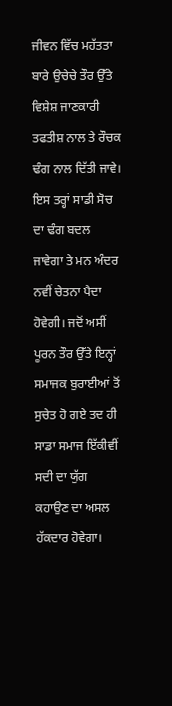ਜੀਵਨ ਵਿੱਚ ਮਹੱਤਤਾ ਬਾਰੇ ਉਚੇਚੇ ਤੌਰ ਉੱਤੇ ਵਿਸ਼ੇਸ਼ ਜਾਣਕਾਰੀ ਤਫਤੀਸ਼ ਨਾਲ ਤੇ ਰੌਚਕ ਢੰਗ ਨਾਲ ਦਿੱਤੀ ਜਾਵੇ। ਇਸ ਤਰ੍ਹਾਂ ਸਾਡੀ ਸੋਚ ਦਾ ਢੰਗ ਬਦਲ ਜਾਵੇਗਾ ਤੇ ਮਨ ਅੰਦਰ ਨਵੀਂ ਚੇਤਨਾ ਪੈਦਾ ਹੋਵੇਗੀ। ਜਦੋਂ ਅਸੀਂ ਪੂਰਨ ਤੌਰ ਉੱਤੇ ਇਨ੍ਹਾਂ ਸਮਾਜਕ ਬੁਰਾਈਆਂ ਤੋਂ ਸੁਚੇਤ ਹੋ ਗਏ ਤਦ ਹੀ ਸਾਡਾ ਸਮਾਜ ਇੱਕੀਵੀਂ ਸਦੀ ਦਾ ਯੁੱਗ ਕਹਾਉਣ ਦਾ ਅਸਲ ਹੱਕਦਾਰ ਹੋਵੇਗਾ।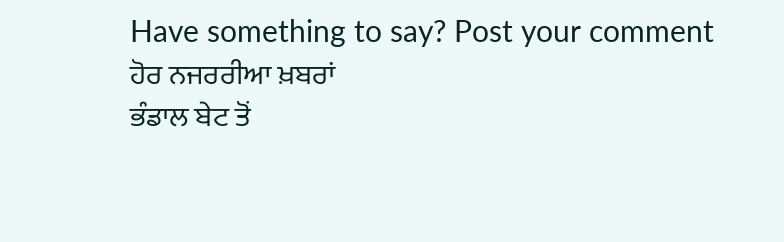Have something to say? Post your comment
ਹੋਰ ਨਜਰਰੀਆ ਖ਼ਬਰਾਂ
ਭੰਡਾਲ ਬੇਟ ਤੋਂ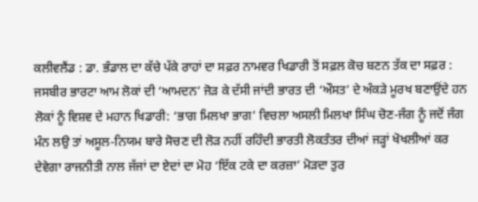ਕਲੀਵਲੈਂਡ : ਡਾ. ਭੰਡਾਲ ਦਾ ਕੱਚੇ ਪੱਕੇ ਰਾਹਾਂ ਦਾ ਸਫ਼ਰ ਨਾਮਵਰ ਖਿਡਾਰੀ ਤੋਂ ਸਫ਼ਲ ਕੋਚ ਬਣਨ ਤੱਕ ਦਾ ਸਫ਼ਰ : ਜਸਬੀਰ ਭਾਰਟਾ ਆਮ ਲੋਕਾਂ ਦੀ ‘ਆਮਦਨ’ ਜੋੜ ਕੇ ਦੱਸੀ ਜਾਂਦੀ ਭਾਰਤ ਦੀ ‘ਔਸਤ’ ਦੇ ਅੰਕੜੇ ਮੂਰਖ ਬਣਾਉਂਦੇ ਹਨ ਲੋਕਾਂ ਨੂੰ ਵਿਸ਼ਵ ਦੇ ਮਹਾਨ ਖਿਡਾਰੀ: ‘ਭਾਗ ਮਿਲਖਾ ਭਾਗ’ ਵਿਚਲਾ ਅਸਲੀ ਮਿਲਖਾ ਸਿੰਘ ਚੋਣ-ਜੰਗ ਨੂੰ ਜਦੋਂ ਜੰਗ ਮੰਨ ਲਉ ਤਾਂ ਅਸੂਲ-ਨਿਯਮ ਬਾਰੇ ਸੋਚਣ ਦੀ ਲੋੜ ਨਹੀਂ ਰਹਿੰਦੀ ਭਾਰਤੀ ਲੋਕਤੰਤਰ ਦੀਆਂ ਜੜ੍ਹਾਂ ਖੋਖਲੀਆਂ ਕਰ ਦੇਵੇਗਾ ਰਾਜਨੀਤੀ ਨਾਲ ਜੱਜਾਂ ਦਾ ਏਦਾਂ ਦਾ ਮੋਹ ‘ਇੱਕ ਟਕੇ ਦਾ ਕਰਜ਼ਾ’ ਮੋੜਦਾ ਤੁਰ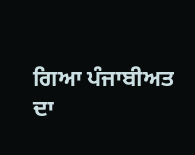ਗਿਆ ਪੰਜਾਬੀਅਤ ਦਾ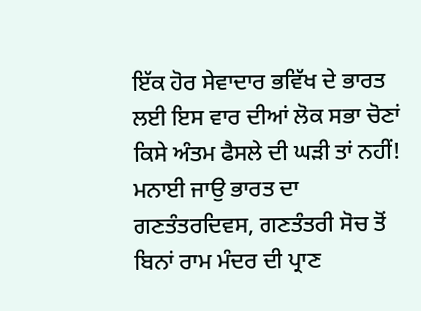ਇੱਕ ਹੋਰ ਸੇਵਾਦਾਰ ਭਵਿੱਖ ਦੇ ਭਾਰਤ ਲਈ ਇਸ ਵਾਰ ਦੀਆਂ ਲੋਕ ਸਭਾ ਚੋਣਾਂ ਕਿਸੇ ਅੰਤਮ ਫੈਸਲੇ ਦੀ ਘੜੀ ਤਾਂ ਨਹੀਂ! ਮਨਾਈ ਜਾਉ ਭਾਰਤ ਦਾ ਗਣਤੰਤਰਦਿਵਸ, ਗਣਤੰਤਰੀ ਸੋਚ ਤੋਂ ਬਿਨਾਂ ਰਾਮ ਮੰਦਰ ਦੀ ਪ੍ਰਾਣ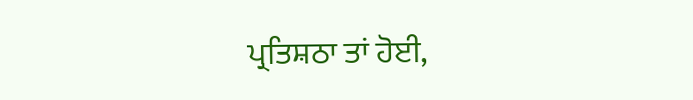ਪ੍ਰਤਿਸ਼ਠਾ ਤਾਂ ਹੋਈ,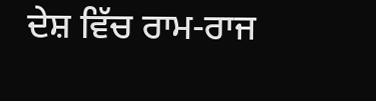ਦੇਸ਼ ਵਿੱਚ ਰਾਮ-ਰਾਜ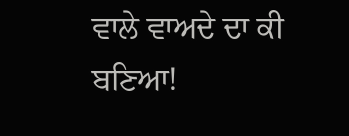ਵਾਲੇ ਵਾਅਦੇ ਦਾ ਕੀ ਬਣਿਆ!